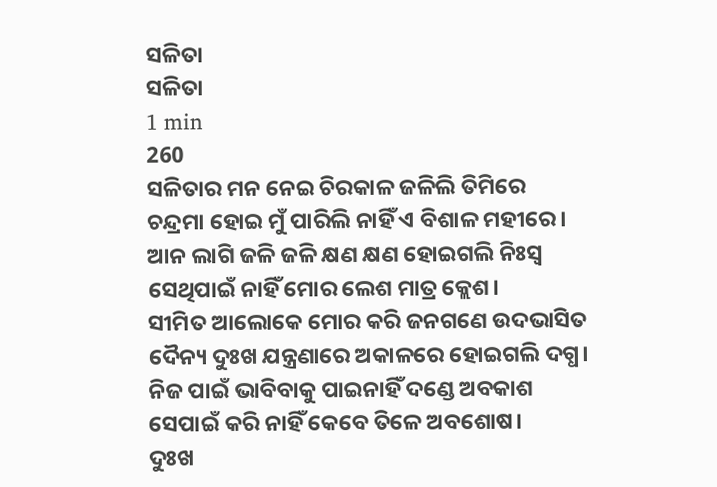ସଳିତା
ସଳିତା
1 min
260
ସଳିତାର ମନ ନେଇ ଚିରକାଳ ଜଳିଲି ତିମିରେ
ଚନ୍ଦ୍ରମା ହୋଇ ମୁଁ ପାରିଲି ନାହିଁ ଏ ବିଶାଳ ମହୀରେ।
ଆନ ଲାଗି ଜଳି ଜଳି କ୍ଷଣ କ୍ଷଣ ହୋଇଗଲି ନିଃସ୍ବ
ସେଥିପାଇଁ ନାହିଁ ମୋର ଲେଶ ମାତ୍ର କ୍ଲେଶ।
ସୀମିତ ଆଲୋକେ ମୋର କରି ଜନଗଣେ ଉଦଭାସିତ
ଦୈନ୍ୟ ଦୁଃଖ ଯନ୍ତ୍ରଣାରେ ଅକାଳରେ ହୋଇଗଲି ଦଗ୍ଧ।
ନିଜ ପାଇଁ ଭାବିବାକୁ ପାଇନାହିଁ ଦଣ୍ଡେ ଅବକାଶ
ସେପାଇଁ କରି ନାହିଁ କେବେ ତିଳେ ଅବଶୋଷ।
ଦୁଃଖ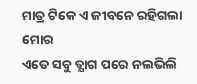ମାତ୍ର ଟିକେ ଏ ଜୀବନେ ରହିଗଲା ମୋର
ଏତେ ସବୁ ତ୍ଯାଗ ପରେ ନଲଭିଲି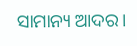ସାମାନ୍ୟ ଆଦର।